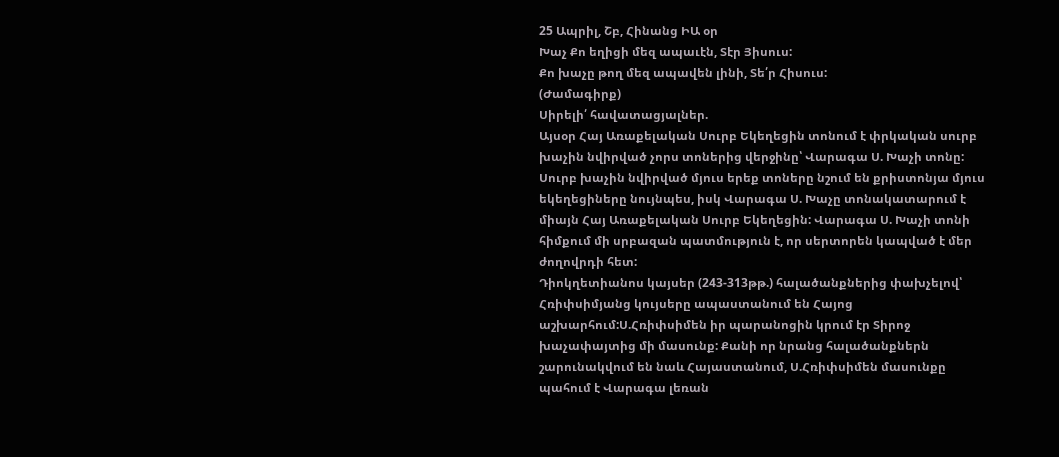25 Ապրիլ, Շբ, Հինանց ԻԱ օր
Խաչ Քո եղիցի մեզ ապաւէն, Տէր Յիսուս:
Քո խաչը թող մեզ ապավեն լինի, Տե՛ր Հիսուս:
(Ժամագիրք)
Սիրելի՛ հավատացյալներ.
Այսօր Հայ Առաքելական Սուրբ Եկեղեցին տոնում է փրկական սուրբ խաչին նվիրված չորս տոներից վերջինը՝ Վարագա Ս. Խաչի տոնը: Սուրբ խաչին նվիրված մյուս երեք տոները նշում են քրիստոնյա մյուս եկեղեցիները նույնպես, իսկ Վարագա Ս. Խաչը տոնակատարում է միայն Հայ Առաքելական Սուրբ Եկեղեցին: Վարագա Ս. Խաչի տոնի հիմքում մի սրբազան պատմություն է, որ սերտորեն կապված է մեր ժողովրդի հետ:
Դիոկղետիանոս կայսեր (243-313թթ.) հալածանքներից փախչելով՝ Հռիփսիմյանց կույսերը ապաստանում են Հայոց աշխարհում:Ս.Հռիփսիմեն իր պարանոցին կրում էր Տիրոջ խաչափայտից մի մասունք: Քանի որ նրանց հալածանքներն շարունակվում են նաև Հայաստանում, Ս.Հռիփսիմեն մասունքը պահում է Վարագա լեռան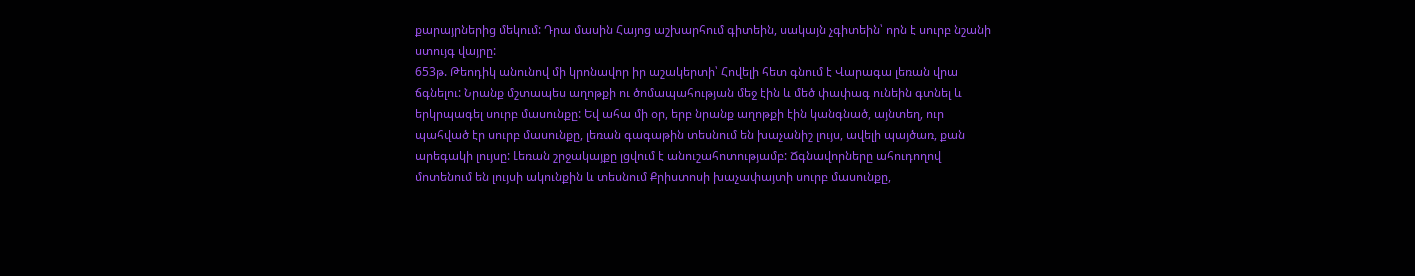քարայրներից մեկում: Դրա մասին Հայոց աշխարհում գիտեին, սակայն չգիտեին՝ որն է սուրբ նշանի ստույգ վայրը:
653թ. Թեոդիկ անունով մի կրոնավոր իր աշակերտի՝ Հովելի հետ գնում է Վարագա լեռան վրա ճգնելու: Նրանք մշտապես աղոթքի ու ծոմապահության մեջ էին և մեծ փափագ ունեին գտնել և երկրպագել սուրբ մասունքը: Եվ ահա մի օր, երբ նրանք աղոթքի էին կանգնած, այնտեղ, ուր պահված էր սուրբ մասունքը, լեռան գագաթին տեսնում են խաչանիշ լույս, ավելի պայծառ, քան արեգակի լույսը: Լեռան շրջակայքը լցվում է անուշահոտությամբ: Ճգնավորները ահուդողով մոտենում են լույսի ակունքին և տեսնում Քրիստոսի խաչափայտի սուրբ մասունքը,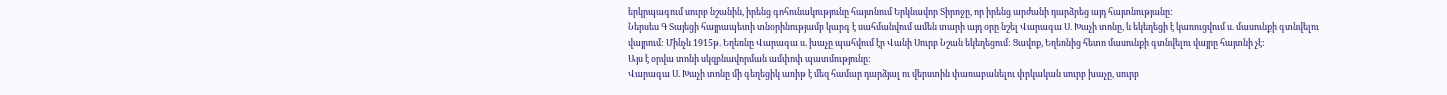երկրպագում սուրբ նշանին, իրենց գոհունակությունը հայտնում Երկնավոր Տիրոջը, որ իրենց արժանի դարձրեց այդ հայտնությանը:
Ներսես Գ Տայեցի հայրապետի տնօրինությամբ կարգ է սահմանվում ամեն տարի այդ օրը նշել Վարագա Ս. Խաչի տոնը, և եկեղեցի է կառուցվում ս. մասունքի գտնվելու վայրում: Մինչև 1915թ. Եղեռնը Վարագա ս. խաչը պահվում էր Վանի Սուրբ Նշան եկեղեցում: Ցավոք, Եղեռնից հետո մասունքի գտնվելու վայրը հայտնի չէ:
Այս է օրվա տոնի սկզբնավորման ամփոփ պատմությունը:
Վարագա Ս. Խաչի տոնը մի գեղեցիկ առիթ է մեզ համար դարձյալ ու վերստին փառաբանելու փրկական սուրբ խաչը, սուրբ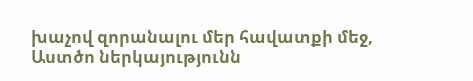խաչով զորանալու մեր հավատքի մեջ, Աստծո ներկայությունն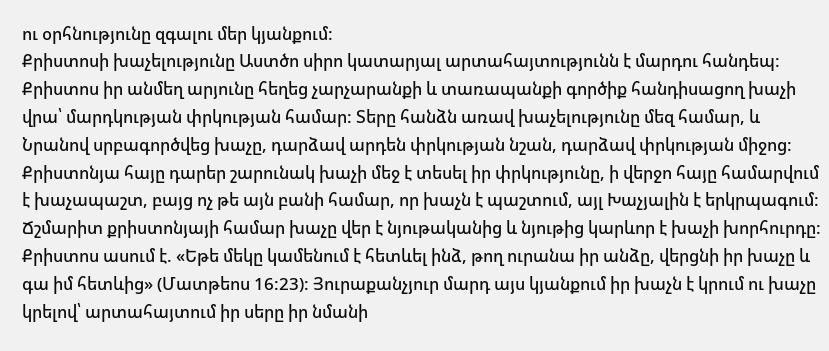ու օրհնությունը զգալու մեր կյանքում:
Քրիստոսի խաչելությունը Աստծո սիրո կատարյալ արտահայտությունն է մարդու հանդեպ: Քրիստոս իր անմեղ արյունը հեղեց չարչարանքի և տառապանքի գործիք հանդիսացող խաչի վրա՝ մարդկության փրկության համար: Տերը հանձն առավ խաչելությունը մեզ համար, և Նրանով սրբագործվեց խաչը, դարձավ արդեն փրկության նշան, դարձավ փրկության միջոց: Քրիստոնյա հայը դարեր շարունակ խաչի մեջ է տեսել իր փրկությունը, ի վերջո հայը համարվում է խաչապաշտ, բայց ոչ թե այն բանի համար, որ խաչն է պաշտում, այլ Խաչյալին է երկրպագում: Ճշմարիտ քրիստոնյայի համար խաչը վեր է նյութականից և նյութից կարևոր է խաչի խորհուրդը:
Քրիստոս ասում է. «Եթե մեկը կամենում է հետևել ինձ, թող ուրանա իր անձը, վերցնի իր խաչը և գա իմ հետևից» (Մատթեոս 16:23): Յուրաքանչյուր մարդ այս կյանքում իր խաչն է կրում ու խաչը կրելով՝ արտահայտում իր սերը իր նմանի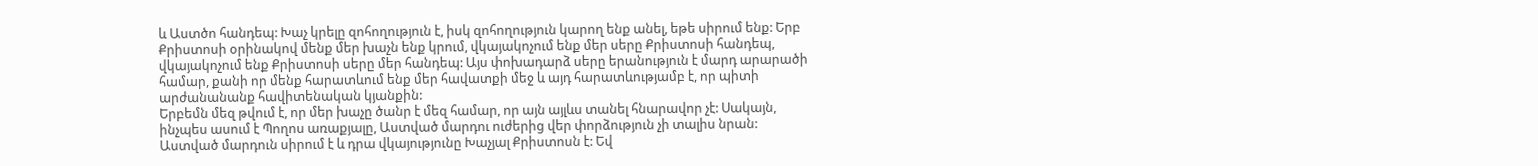և Աստծո հանդեպ: Խաչ կրելը զոհողություն է, իսկ զոհողություն կարող ենք անել, եթե սիրում ենք: Երբ Քրիստոսի օրինակով մենք մեր խաչն ենք կրում, վկայակոչում ենք մեր սերը Քրիստոսի հանդեպ, վկայակոչում ենք Քրիստոսի սերը մեր հանդեպ: Այս փոխադարձ սերը երանություն է մարդ արարածի համար, քանի որ մենք հարատևում ենք մեր հավատքի մեջ և այդ հարատևությամբ է, որ պիտի արժանանանք հավիտենական կյանքին:
Երբեմն մեզ թվում է, որ մեր խաչը ծանր է մեզ համար, որ այն այլևս տանել հնարավոր չէ: Սակայն, ինչպես ասում է Պողոս առաքյալը, Աստված մարդու ուժերից վեր փորձություն չի տալիս նրան: Աստված մարդուն սիրում է և դրա վկայությունը Խաչյալ Քրիստոսն է: Եվ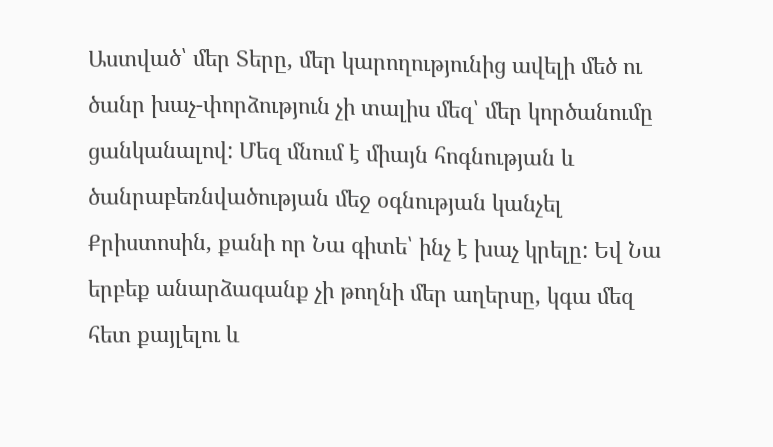Աստված՝ մեր Տերը, մեր կարողությունից ավելի մեծ ու ծանր խաչ-փորձություն չի տալիս մեզ՝ մեր կործանումը ցանկանալով: Մեզ մնում է միայն հոգնության և ծանրաբեռնվածության մեջ օգնության կանչել Քրիստոսին, քանի որ Նա գիտե՝ ինչ է խաչ կրելը: Եվ Նա երբեք անարձագանք չի թողնի մեր աղերսը, կգա մեզ հետ քայլելու և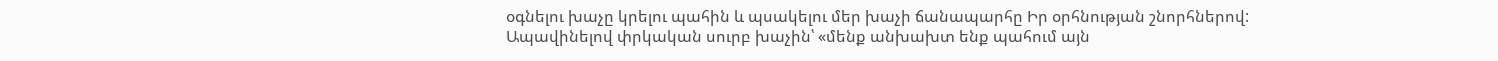օգնելու խաչը կրելու պահին և պսակելու մեր խաչի ճանապարհը Իր օրհնության շնորհներով:
Ապավինելով փրկական սուրբ խաչին՝ «մենք անխախտ ենք պահում այն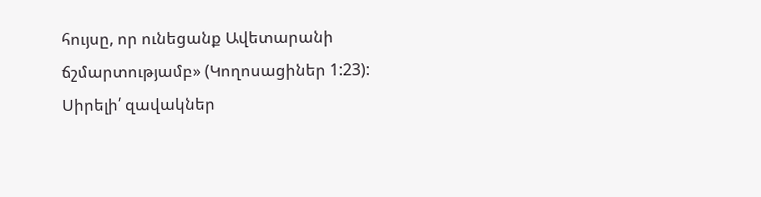հույսը, որ ունեցանք Ավետարանի ճշմարտությամբ» (Կողոսացիներ 1:23):
Սիրելի՛ զավակներ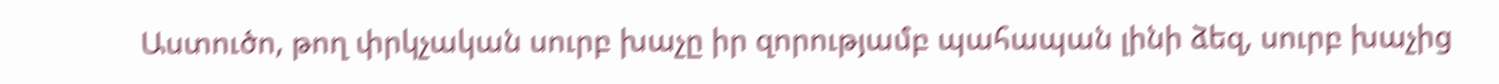Աստուծո, թող փրկչական սուրբ խաչը իր զորությամբ պահապան լինի ձեզ, սուրբ խաչից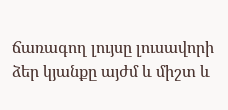ճառագող լույսը լուսավորի ձեր կյանքը այժմ և միշտ և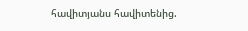հավիտյանս հավիտենից.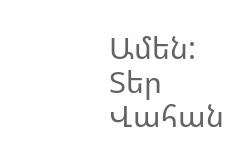Ամեն:
Տեր Վահան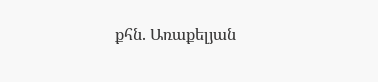քհն. Առաքելյան